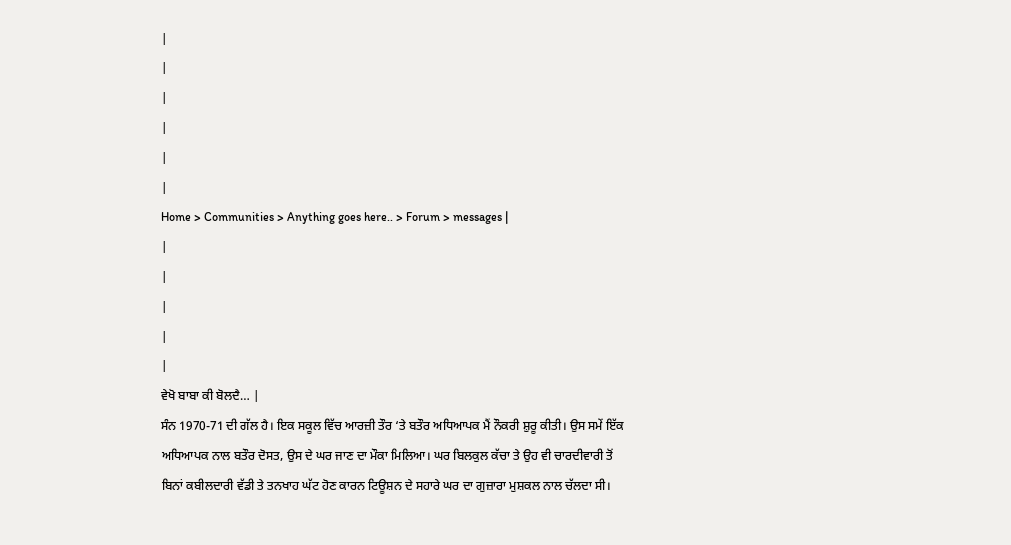|
|
|
|
|
|
Home > Communities > Anything goes here.. > Forum > messages |
|
|
|
|
|
ਵੇਖੋ ਬਾਬਾ ਕੀ ਬੋਲਦੈ… |
ਸੰਨ 1970-71 ਦੀ ਗੱਲ ਹੈ। ਇਕ ਸਕੂਲ ਵਿੱਚ ਆਰਜ਼ੀ ਤੌਰ ‘ਤੇ ਬਤੌਰ ਅਧਿਆਪਕ ਮੈਂ ਨੌਕਰੀ ਸ਼ੁਰੂ ਕੀਤੀ। ਉਸ ਸਮੇਂ ਇੱਕ ਅਧਿਆਪਕ ਨਾਲ ਬਤੌਰ ਦੋਸਤ, ਉਸ ਦੇ ਘਰ ਜਾਣ ਦਾ ਮੌਕਾ ਮਿਲਿਆ। ਘਰ ਬਿਲਕੁਲ ਕੱਚਾ ਤੇ ਉਹ ਵੀ ਚਾਰਦੀਵਾਰੀ ਤੋਂ ਬਿਨਾਂ ਕਬੀਲਦਾਰੀ ਵੱਡੀ ਤੇ ਤਨਖਾਹ ਘੱਟ ਹੋਣ ਕਾਰਨ ਟਿਊਸ਼ਨ ਦੇ ਸਹਾਰੇ ਘਰ ਦਾ ਗੁਜ਼ਾਰਾ ਮੁਸ਼ਕਲ ਨਾਲ ਚੱਲਦਾ ਸੀ।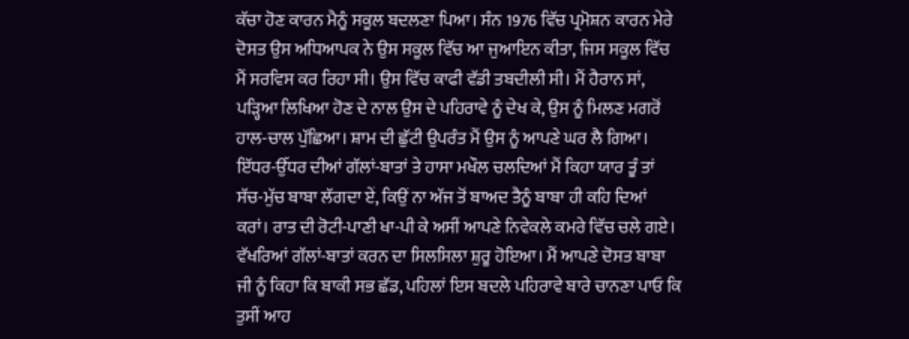ਕੱਚਾ ਹੋਣ ਕਾਰਨ ਮੈਨੂੰ ਸਕੂਲ ਬਦਲਣਾ ਪਿਆ। ਸੰਨ 1976 ਵਿੱਚ ਪ੍ਰਮੋਸ਼ਨ ਕਾਰਨ ਮੇਰੇ ਦੋਸਤ ਉਸ ਅਧਿਆਪਕ ਨੇ ਉਸ ਸਕੂਲ ਵਿੱਚ ਆ ਜੁਆਇਨ ਕੀਤਾ, ਜਿਸ ਸਕੂਲ ਵਿੱਚ ਮੈਂ ਸਰਵਿਸ ਕਰ ਰਿਹਾ ਸੀ। ਉਸ ਵਿੱਚ ਕਾਫੀ ਵੱਡੀ ਤਬਦੀਲੀ ਸੀ। ਮੈਂ ਹੈਰਾਨ ਸਾਂ, ਪੜ੍ਹਿਆ ਲਿਖਿਆ ਹੋਣ ਦੇ ਨਾਲ ਉਸ ਦੇ ਪਹਿਰਾਵੇ ਨੂੰ ਦੇਖ ਕੇ, ਉਸ ਨੂੰ ਮਿਲਣ ਮਗਰੋਂ ਹਾਲ-ਚਾਲ ਪੁੱਛਿਆ। ਸ਼ਾਮ ਦੀ ਛੁੱਟੀ ਉਪਰੰਤ ਮੈਂ ਉਸ ਨੂੰ ਆਪਣੇ ਘਰ ਲੈ ਗਿਆ। ਇੱਧਰ-ਉੱਧਰ ਦੀਆਂ ਗੱਲਾਂ-ਬਾਤਾਂ ਤੇ ਹਾਸਾ ਮਖੌਲ ਚਲਦਿਆਂ ਮੈਂ ਕਿਹਾ ਯਾਰ ਤੂੰ ਤਾਂ ਸੱਚ-ਮੁੱਚ ਬਾਬਾ ਲੱਗਦਾ ਏਂ, ਕਿਉਂ ਨਾ ਅੱਜ ਤੋਂ ਬਾਅਦ ਤੈਨੂੰ ਬਾਬਾ ਹੀ ਕਹਿ ਦਿਆਂ ਕਰਾਂ। ਰਾਤ ਦੀ ਰੋਟੀ-ਪਾਣੀ ਖਾ-ਪੀ ਕੇ ਅਸੀਂ ਆਪਣੇ ਨਿਵੇਕਲੇ ਕਮਰੇ ਵਿੱਚ ਚਲੇ ਗਏ। ਵੱਖਰਿਆਂ ਗੱਲਾਂ-ਬਾਤਾਂ ਕਰਨ ਦਾ ਸਿਲਸਿਲਾ ਸ਼ੁਰੂ ਹੋਇਆ। ਮੈਂ ਆਪਣੇ ਦੋਸਤ ਬਾਬਾ ਜੀ ਨੂੰ ਕਿਹਾ ਕਿ ਬਾਕੀ ਸਭ ਛੱਡ, ਪਹਿਲਾਂ ਇਸ ਬਦਲੇ ਪਹਿਰਾਵੇ ਬਾਰੇ ਚਾਨਣਾ ਪਾਓ ਕਿ ਤੁਸੀਂ ਆਹ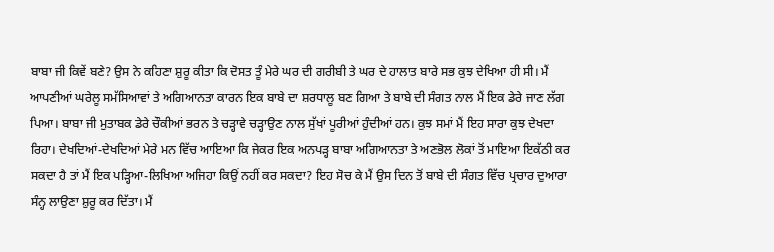ਬਾਬਾ ਜੀ ਕਿਵੇਂ ਬਣੇ? ਉਸ ਨੇ ਕਹਿਣਾ ਸ਼ੁਰੂ ਕੀਤਾ ਕਿ ਦੋਸਤ ਤੂੰ ਮੇਰੇ ਘਰ ਦੀ ਗਰੀਬੀ ਤੇ ਘਰ ਦੇ ਹਾਲਾਤ ਬਾਰੇ ਸਭ ਕੁਝ ਦੇਖਿਆ ਹੀ ਸੀ। ਮੈਂ ਆਪਣੀਆਂ ਘਰੇਲੂ ਸਮੱਸਿਆਵਾਂ ਤੇ ਅਗਿਆਨਤਾ ਕਾਰਨ ਇਕ ਬਾਬੇ ਦਾ ਸ਼ਰਧਾਲੂ ਬਣ ਗਿਆ ਤੇ ਬਾਬੇ ਦੀ ਸੰਗਤ ਨਾਲ ਮੈਂ ਇਕ ਡੇਰੇ ਜਾਣ ਲੱਗ ਪਿਆ। ਬਾਬਾ ਜੀ ਮੁਤਾਬਕ ਡੇਰੇ ਚੌਕੀਆਂ ਭਰਨ ਤੇ ਚੜ੍ਹਾਵੇ ਚੜ੍ਹਾਉਣ ਨਾਲ ਸੁੱਖਾਂ ਪੂਰੀਆਂ ਹੁੰਦੀਆਂ ਹਨ। ਕੁਝ ਸਮਾਂ ਮੈਂ ਇਹ ਸਾਰਾ ਕੁਝ ਦੇਖਦਾ ਰਿਹਾ। ਦੇਖਦਿਆਂ-ਦੇਖਦਿਆਂ ਮੇਰੇ ਮਨ ਵਿੱਚ ਆਇਆ ਕਿ ਜੇਕਰ ਇਕ ਅਨਪੜ੍ਹ ਬਾਬਾ ਅਗਿਆਨਤਾ ਤੇ ਅਣਭੋਲ ਲੋਕਾਂ ਤੋਂ ਮਾਇਆ ਇਕੱਠੀ ਕਰ ਸਕਦਾ ਹੈ ਤਾਂ ਮੈਂ ਇਕ ਪੜ੍ਹਿਆ-ਲਿਖਿਆ ਅਜਿਹਾ ਕਿਉਂ ਨਹੀਂ ਕਰ ਸਕਦਾ? ਇਹ ਸੋਚ ਕੇ ਮੈਂ ਉਸ ਦਿਨ ਤੋਂ ਬਾਬੇ ਦੀ ਸੰਗਤ ਵਿੱਚ ਪ੍ਰਚਾਰ ਦੁਆਰਾ ਸੰਨ੍ਹ ਲਾਉਣਾ ਸ਼ੁਰੂ ਕਰ ਦਿੱਤਾ। ਮੈਂ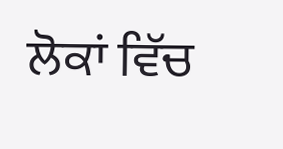ਲੋਕਾਂ ਵਿੱਚ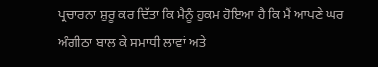ਪ੍ਰਚਾਰਨਾ ਸ਼ੁਰੂ ਕਰ ਦਿੱਤਾ ਕਿ ਮੈਨੂੰ ਹੁਕਮ ਹੋਇਆ ਹੈ ਕਿ ਮੈਂ ਆਪਣੇ ਘਰ ਅੰਗੀਠਾ ਬਾਲ ਕੇ ਸਮਾਧੀ ਲਾਵਾਂ ਅਤੇ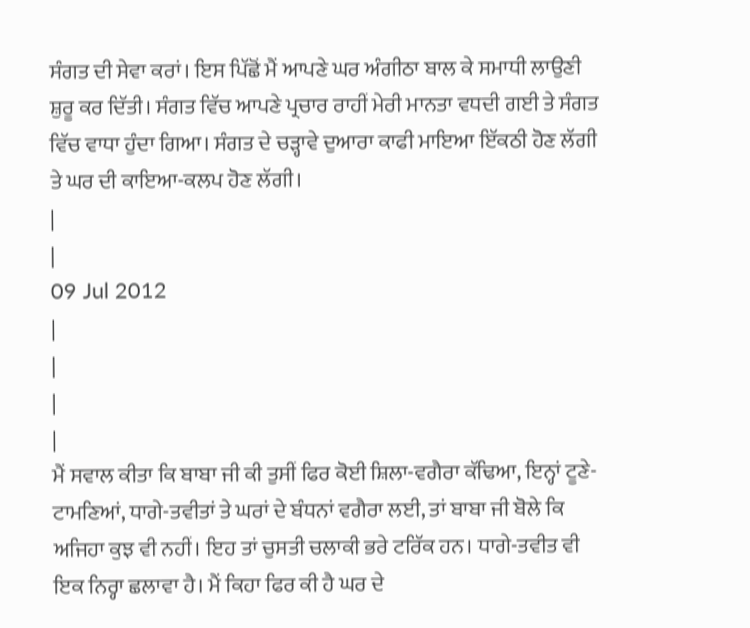ਸੰਗਤ ਦੀ ਸੇਵਾ ਕਰਾਂ। ਇਸ ਪਿੱਛੋਂ ਮੈਂ ਆਪਣੇ ਘਰ ਅੰਗੀਠਾ ਬਾਲ ਕੇ ਸਮਾਧੀ ਲਾਉਣੀ ਸ਼ੁਰੂ ਕਰ ਦਿੱਤੀ। ਸੰਗਤ ਵਿੱਚ ਆਪਣੇ ਪ੍ਰਚਾਰ ਰਾਹੀਂ ਮੇਰੀ ਮਾਨਤਾ ਵਧਦੀ ਗਈ ਤੇ ਸੰਗਤ ਵਿੱਚ ਵਾਧਾ ਹੁੰਦਾ ਗਿਆ। ਸੰਗਤ ਦੇ ਚੜ੍ਹਾਵੇ ਦੁਆਰਾ ਕਾਫੀ ਮਾਇਆ ਇੱਕਠੀ ਹੋਣ ਲੱਗੀ ਤੇ ਘਰ ਦੀ ਕਾਇਆ-ਕਲਪ ਹੋਣ ਲੱਗੀ।
|
|
09 Jul 2012
|
|
|
|
ਮੈਂ ਸਵਾਲ ਕੀਤਾ ਕਿ ਬਾਬਾ ਜੀ ਕੀ ਤੁਸੀਂ ਫਿਰ ਕੋਈ ਸ਼ਿਲਾ-ਵਗੈਰਾ ਕੱਢਿਆ, ਇਨ੍ਹਾਂ ਟੂਣੇ-ਟਾਮਣਿਆਂ, ਧਾਗੇ-ਤਵੀਤਾਂ ਤੇ ਘਰਾਂ ਦੇ ਬੰਧਨਾਂ ਵਗੈਰਾ ਲਈ, ਤਾਂ ਬਾਬਾ ਜੀ ਬੋਲੇ ਕਿ ਅਜਿਹਾ ਕੁਝ ਵੀ ਨਹੀਂ। ਇਹ ਤਾਂ ਚੁਸਤੀ ਚਲਾਕੀ ਭਰੇ ਟਰਿੱਕ ਹਨ। ਧਾਗੇ-ਤਵੀਤ ਵੀ ਇਕ ਨਿਰ੍ਹਾ ਛਲਾਵਾ ਹੈ। ਮੈਂ ਕਿਹਾ ਫਿਰ ਕੀ ਹੈ ਘਰ ਦੇ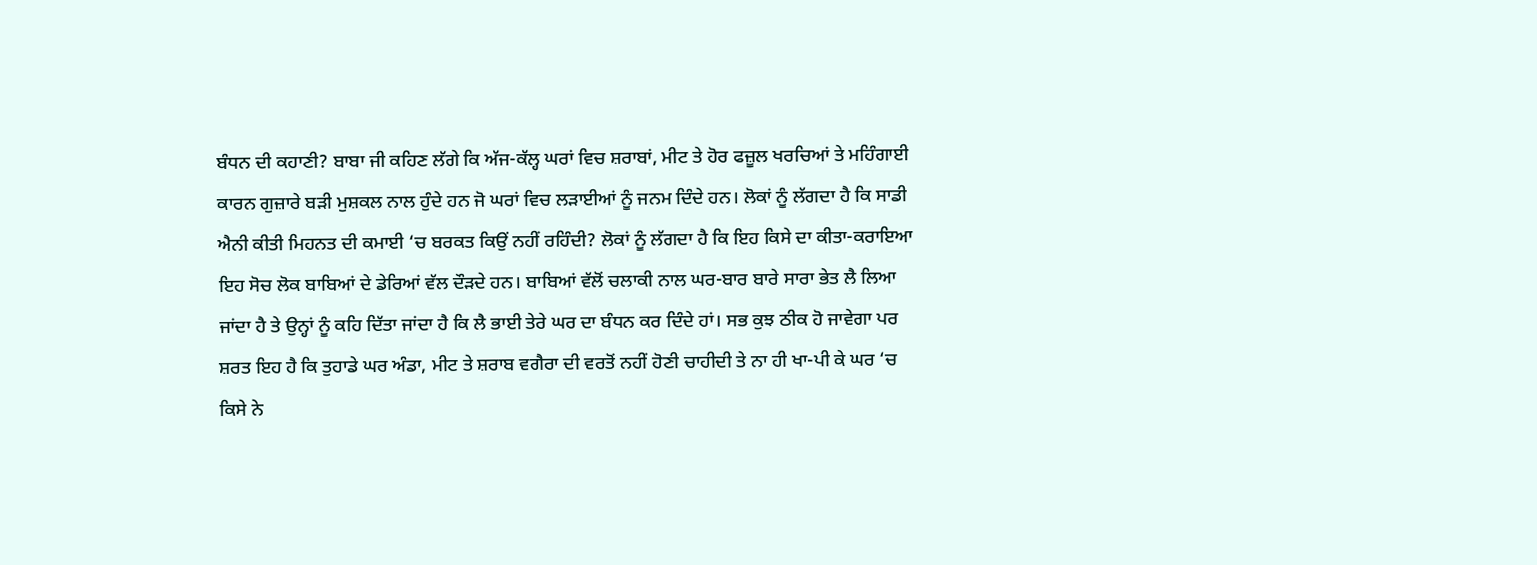ਬੰਧਨ ਦੀ ਕਹਾਣੀ? ਬਾਬਾ ਜੀ ਕਹਿਣ ਲੱਗੇ ਕਿ ਅੱਜ-ਕੱਲ੍ਹ ਘਰਾਂ ਵਿਚ ਸ਼ਰਾਬਾਂ, ਮੀਟ ਤੇ ਹੋਰ ਫਜ਼ੂਲ ਖਰਚਿਆਂ ਤੇ ਮਹਿੰਗਾਈ ਕਾਰਨ ਗੁਜ਼ਾਰੇ ਬੜੀ ਮੁਸ਼ਕਲ ਨਾਲ ਹੁੰਦੇ ਹਨ ਜੋ ਘਰਾਂ ਵਿਚ ਲੜਾਈਆਂ ਨੂੰ ਜਨਮ ਦਿੰਦੇ ਹਨ। ਲੋਕਾਂ ਨੂੰ ਲੱਗਦਾ ਹੈ ਕਿ ਸਾਡੀ ਐਨੀ ਕੀਤੀ ਮਿਹਨਤ ਦੀ ਕਮਾਈ ‘ਚ ਬਰਕਤ ਕਿਉਂ ਨਹੀਂ ਰਹਿੰਦੀ? ਲੋਕਾਂ ਨੂੰ ਲੱਗਦਾ ਹੈ ਕਿ ਇਹ ਕਿਸੇ ਦਾ ਕੀਤਾ-ਕਰਾਇਆ ਇਹ ਸੋਚ ਲੋਕ ਬਾਬਿਆਂ ਦੇ ਡੇਰਿਆਂ ਵੱਲ ਦੌੜਦੇ ਹਨ। ਬਾਬਿਆਂ ਵੱਲੋਂ ਚਲਾਕੀ ਨਾਲ ਘਰ-ਬਾਰ ਬਾਰੇ ਸਾਰਾ ਭੇਤ ਲੈ ਲਿਆ ਜਾਂਦਾ ਹੈ ਤੇ ਉਨ੍ਹਾਂ ਨੂੰ ਕਹਿ ਦਿੱਤਾ ਜਾਂਦਾ ਹੈ ਕਿ ਲੈ ਭਾਈ ਤੇਰੇ ਘਰ ਦਾ ਬੰਧਨ ਕਰ ਦਿੰਦੇ ਹਾਂ। ਸਭ ਕੁਝ ਠੀਕ ਹੋ ਜਾਵੇਗਾ ਪਰ ਸ਼ਰਤ ਇਹ ਹੈ ਕਿ ਤੁਹਾਡੇ ਘਰ ਅੰਡਾ, ਮੀਟ ਤੇ ਸ਼ਰਾਬ ਵਗੈਰਾ ਦੀ ਵਰਤੋਂ ਨਹੀਂ ਹੋਣੀ ਚਾਹੀਦੀ ਤੇ ਨਾ ਹੀ ਖਾ-ਪੀ ਕੇ ਘਰ ‘ਚ ਕਿਸੇ ਨੇ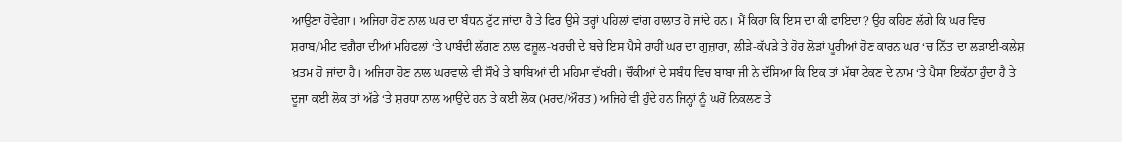ਆਉਣਾ ਹੋਵੇਗਾ। ਅਜਿਹਾ ਹੋਣ ਨਾਲ ਘਰ ਦਾ ਬੰਧਨ ਟੁੱਟ ਜਾਂਦਾ ਹੈ ਤੇ ਫਿਰ ਉਸੇ ਤਰ੍ਹਾਂ ਪਹਿਲਾਂ ਵਾਂਗ ਹਾਲਾਤ ਹੋ ਜਾਂਦੇ ਹਨ। ਮੈਂ ਕਿਹਾ ਕਿ ਇਸ ਦਾ ਕੀ ਫਾਇਦਾ? ਉਹ ਕਹਿਣ ਲੱਗੇ ਕਿ ਘਰ ਵਿਚ ਸ਼ਰਾਬ/ਮੀਟ ਵਗੈਰਾ ਦੀਆਂ ਮਹਿਫਲਾਂ ‘ਤੇ ਪਾਬੰਦੀ ਲੱਗਣ ਨਾਲ ਫਜ਼ੂਲ-ਖਰਚੀ ਦੇ ਬਚੇ ਇਸ ਪੈਸੇ ਰਾਹੀਂ ਘਰ ਦਾ ਗੁਜ਼ਾਰਾ, ਲੀੜੇ-ਕੱਪੜੇ ਤੇ ਹੋਰ ਲੋੜਾਂ ਪੂਰੀਆਂ ਹੋਣ ਕਾਰਨ ਘਰ ‘ਚ ਨਿੱਤ ਦਾ ਲੜਾਈ-ਕਲੇਸ਼ ਖ਼ਤਮ ਹੋ ਜਾਂਦਾ ਹੈ। ਅਜਿਹਾ ਹੋਣ ਨਾਲ ਘਰਵਾਲੇ ਵੀ ਸੌਖੇ ਤੇ ਬਾਬਿਆਂ ਦੀ ਮਹਿਮਾ ਵੱਖਰੀ। ਚੌਕੀਆਂ ਦੇ ਸਬੰਧ ਵਿਚ ਬਾਬਾ ਜੀ ਨੇ ਦੱਸਿਆ ਕਿ ਇਕ ਤਾਂ ਮੱਥਾ ਟੇਕਣ ਦੇ ਨਾਮ ‘ਤੇ ਪੈਸਾ ਇਕੱਠਾ ਹੁੰਦਾ ਹੈ ਤੇ ਦੂਜਾ ਕਈ ਲੋਕ ਤਾਂ ਅੱਡੇ ‘ਤੇ ਸ਼ਰਧਾ ਨਾਲ ਆਉਂਦੇ ਹਨ ਤੇ ਕਈ ਲੋਕ (ਮਰਦ/ਔਰਤ) ਅਜਿਹੇ ਵੀ ਹੁੰਦੇ ਹਨ ਜਿਨ੍ਹਾਂ ਨੂੰ ਘਰੋਂ ਨਿਕਲਣ ਤੇ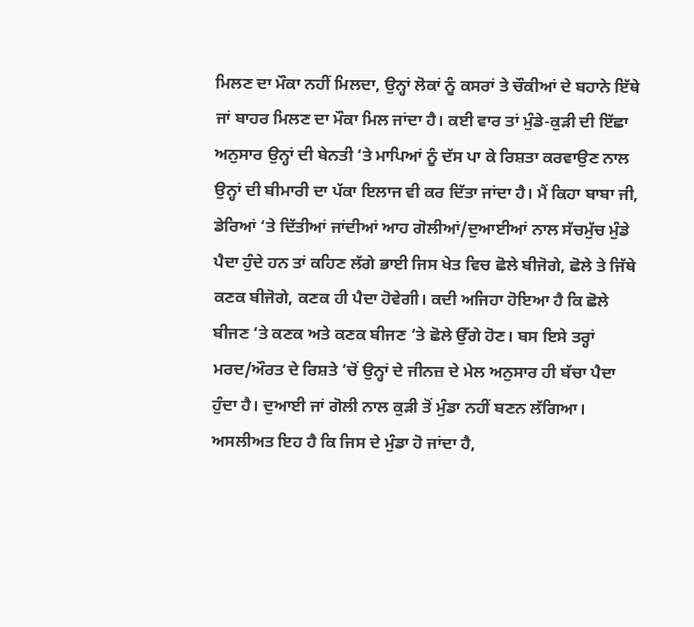ਮਿਲਣ ਦਾ ਮੌਕਾ ਨਹੀਂ ਮਿਲਦਾ, ਉਨ੍ਹਾਂ ਲੋਕਾਂ ਨੂੰ ਕਸਰਾਂ ਤੇ ਚੌਕੀਆਂ ਦੇ ਬਹਾਨੇ ਇੱਥੇ ਜਾਂ ਬਾਹਰ ਮਿਲਣ ਦਾ ਮੌਕਾ ਮਿਲ ਜਾਂਦਾ ਹੈ। ਕਈ ਵਾਰ ਤਾਂ ਮੁੰਡੇ-ਕੁੜੀ ਦੀ ਇੱਛਾ ਅਨੁਸਾਰ ਉਨ੍ਹਾਂ ਦੀ ਬੇਨਤੀ ‘ਤੇ ਮਾਪਿਆਂ ਨੂੰ ਦੱਸ ਪਾ ਕੇ ਰਿਸ਼ਤਾ ਕਰਵਾਉਣ ਨਾਲ ਉਨ੍ਹਾਂ ਦੀ ਬੀਮਾਰੀ ਦਾ ਪੱਕਾ ਇਲਾਜ ਵੀ ਕਰ ਦਿੱਤਾ ਜਾਂਦਾ ਹੈ। ਮੈਂ ਕਿਹਾ ਬਾਬਾ ਜੀ, ਡੇਰਿਆਂ ‘ਤੇ ਦਿੱਤੀਆਂ ਜਾਂਦੀਆਂ ਆਹ ਗੋਲੀਆਂ/ਦੁਆਈਆਂ ਨਾਲ ਸੱਚਮੁੱਚ ਮੁੰਡੇ ਪੈਦਾ ਹੁੰਦੇ ਹਨ ਤਾਂ ਕਹਿਣ ਲੱਗੇ ਭਾਈ ਜਿਸ ਖੇਤ ਵਿਚ ਛੋਲੇ ਬੀਜੋਗੇ, ਛੋਲੇ ਤੇ ਜਿੱਥੇ ਕਣਕ ਬੀਜੋਗੇ, ਕਣਕ ਹੀ ਪੈਦਾ ਹੋਵੇਗੀ। ਕਦੀ ਅਜਿਹਾ ਹੋਇਆ ਹੈ ਕਿ ਛੋਲੇ ਬੀਜਣ ‘ਤੇ ਕਣਕ ਅਤੇ ਕਣਕ ਬੀਜਣ ‘ਤੇ ਛੋਲੇ ਉੱਗੇ ਹੋਣ। ਬਸ ਇਸੇ ਤਰ੍ਹਾਂ ਮਰਦ/ਔਰਤ ਦੇ ਰਿਸ਼ਤੇ ‘ਚੋਂ ਉਨ੍ਹਾਂ ਦੇ ਜੀਨਜ਼ ਦੇ ਮੇਲ ਅਨੁਸਾਰ ਹੀ ਬੱਚਾ ਪੈਦਾ ਹੁੰਦਾ ਹੈ। ਦੁਆਈ ਜਾਂ ਗੋਲੀ ਨਾਲ ਕੁੜੀ ਤੋਂ ਮੁੰਡਾ ਨਹੀਂ ਬਣਨ ਲੱਗਿਆ। ਅਸਲੀਅਤ ਇਹ ਹੈ ਕਿ ਜਿਸ ਦੇ ਮੁੰਡਾ ਹੋ ਜਾਂਦਾ ਹੈ,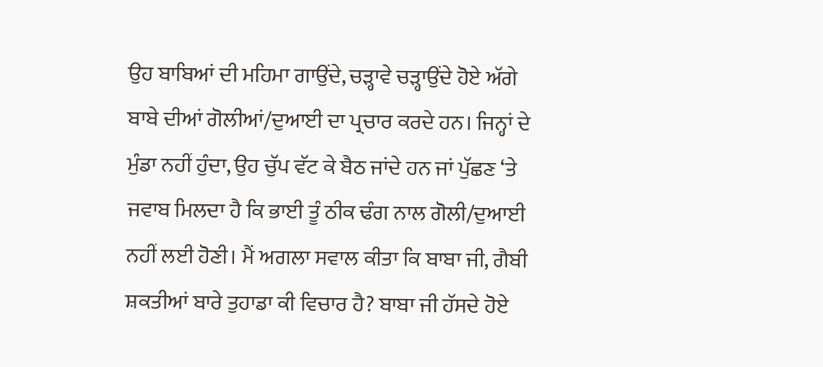ਉਹ ਬਾਬਿਆਂ ਦੀ ਮਹਿਮਾ ਗਾਉਂਦੇ, ਚੜ੍ਹਾਵੇ ਚੜ੍ਹਾਉਂਦੇ ਹੋਏ ਅੱਗੇ ਬਾਬੇ ਦੀਆਂ ਗੋਲੀਆਂ/ਦੁਆਈ ਦਾ ਪ੍ਰਚਾਰ ਕਰਦੇ ਹਨ। ਜਿਨ੍ਹਾਂ ਦੇ ਮੁੰਡਾ ਨਹੀਂ ਹੁੰਦਾ, ਉਹ ਚੁੱਪ ਵੱਟ ਕੇ ਬੈਠ ਜਾਂਦੇ ਹਨ ਜਾਂ ਪੁੱਛਣ ‘ਤੇ ਜਵਾਬ ਮਿਲਦਾ ਹੈ ਕਿ ਭਾਈ ਤੂੰ ਠੀਕ ਢੰਗ ਨਾਲ ਗੋਲੀ/ਦੁਆਈ ਨਹੀਂ ਲਈ ਹੋਣੀ। ਮੈਂ ਅਗਲਾ ਸਵਾਲ ਕੀਤਾ ਕਿ ਬਾਬਾ ਜੀ, ਗੈਬੀ ਸ਼ਕਤੀਆਂ ਬਾਰੇ ਤੁਹਾਡਾ ਕੀ ਵਿਚਾਰ ਹੈ? ਬਾਬਾ ਜੀ ਹੱਸਦੇ ਹੋਏ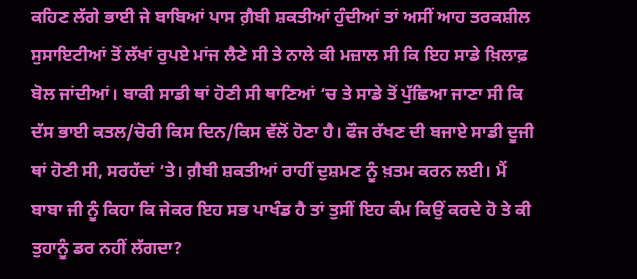ਕਹਿਣ ਲੱਗੇ ਭਾਈ ਜੇ ਬਾਬਿਆਂ ਪਾਸ ਗ਼ੈਬੀ ਸ਼ਕਤੀਆਂ ਹੁੰਦੀਆਂ ਤਾਂ ਅਸੀਂ ਆਹ ਤਰਕਸ਼ੀਲ ਸੁਸਾਇਟੀਆਂ ਤੋਂ ਲੱਖਾਂ ਰੁਪਏ ਮਾਂਜ ਲੈਣੇ ਸੀ ਤੇ ਨਾਲੇ ਕੀ ਮਜ਼ਾਲ ਸੀ ਕਿ ਇਹ ਸਾਡੇ ਖ਼ਿਲਾਫ਼ ਬੋਲ ਜਾਂਦੀਆਂ। ਬਾਕੀ ਸਾਡੀ ਥਾਂ ਹੋਣੀ ਸੀ ਥਾਣਿਆਂ ‘ਚ ਤੇ ਸਾਡੇ ਤੋਂ ਪੁੱਛਿਆ ਜਾਣਾ ਸੀ ਕਿ ਦੱਸ ਭਾਈ ਕਤਲ/ਚੋਰੀ ਕਿਸ ਦਿਨ/ਕਿਸ ਵੱਲੋਂ ਹੋਣਾ ਹੈ। ਫੌਜ ਰੱਖਣ ਦੀ ਬਜਾਏ ਸਾਡੀ ਦੂਜੀ ਥਾਂ ਹੋਣੀ ਸੀ, ਸਰਹੱਦਾਂ ‘ਤੇ। ਗ਼ੈਬੀ ਸ਼ਕਤੀਆਂ ਰਾਹੀਂ ਦੁਸ਼ਮਣ ਨੂੰ ਖ਼ਤਮ ਕਰਨ ਲਈ। ਮੈਂ ਬਾਬਾ ਜੀ ਨੂੰ ਕਿਹਾ ਕਿ ਜੇਕਰ ਇਹ ਸਭ ਪਾਖੰਡ ਹੈ ਤਾਂ ਤੁਸੀਂ ਇਹ ਕੰਮ ਕਿਉਂ ਕਰਦੇ ਹੋ ਤੇ ਕੀ ਤੁਹਾਨੂੰ ਡਰ ਨਹੀਂ ਲੱਗਦਾ?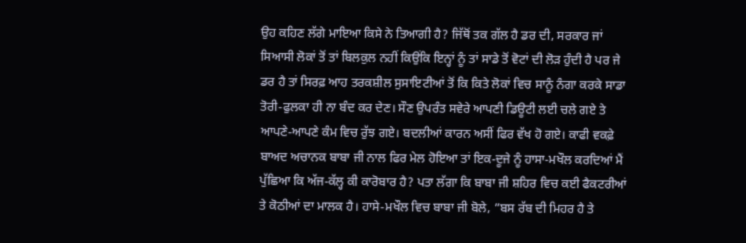ਉਹ ਕਹਿਣ ਲੱਗੇ ਮਾਇਆ ਕਿਸੇ ਨੇ ਤਿਆਗੀ ਹੈ? ਜਿੱਥੋਂ ਤਕ ਗੱਲ ਹੈ ਡਰ ਦੀ, ਸਰਕਾਰ ਜਾਂ ਸਿਆਸੀ ਲੋਕਾਂ ਤੋਂ ਤਾਂ ਬਿਲਕੁਲ ਨਹੀਂ ਕਿਉਂਕਿ ਇਨ੍ਹਾਂ ਨੂੰ ਤਾਂ ਸਾਡੇ ਤੋਂ ਵੋਟਾਂ ਦੀ ਲੋੜ ਹੁੰਦੀ ਹੈ ਪਰ ਜੇ ਡਰ ਹੈ ਤਾਂ ਸਿਰਫ਼ ਆਹ ਤਰਕਸ਼ੀਲ ਸੁਸਾਇਟੀਆਂ ਤੋਂ ਕਿ ਕਿਤੇ ਲੋਕਾਂ ਵਿਚ ਸਾਨੂੰ ਨੰਗਾ ਕਰਕੇ ਸਾਡਾ ਤੋਰੀ-ਫੁਲਕਾ ਹੀ ਨਾ ਬੰਦ ਕਰ ਦੇਣ। ਸੌਣ ਉਪਰੰਤ ਸਵੇਰੇ ਆਪਣੀ ਡਿਊਟੀ ਲਈ ਚਲੇ ਗਏ ਤੇ ਆਪਣੇ-ਆਪਣੇ ਕੰਮ ਵਿਚ ਰੁੱਝ ਗਏ। ਬਦਲੀਆਂ ਕਾਰਨ ਅਸੀਂ ਫਿਰ ਵੱਖ ਹੋ ਗਏ। ਕਾਫੀ ਵਕਫ਼ੇ ਬਾਅਦ ਅਚਾਨਕ ਬਾਬਾ ਜੀ ਨਾਲ ਫਿਰ ਮੇਲ ਹੋਇਆ ਤਾਂ ਇਕ-ਦੂਜੇ ਨੂੰ ਹਾਸਾ-ਮਖੌਲ ਕਰਦਿਆਂ ਮੈਂ ਪੁੱਛਿਆ ਕਿ ਅੱਜ-ਕੱਲ੍ਹ ਕੀ ਕਾਰੋਬਾਰ ਹੈ? ਪਤਾ ਲੱਗਾ ਕਿ ਬਾਬਾ ਜੀ ਸ਼ਹਿਰ ਵਿਚ ਕਈ ਫੈਕਟਰੀਆਂ ਤੇ ਕੋਠੀਆਂ ਦਾ ਮਾਲਕ ਹੈ। ਹਾਸੇ-ਮਖੌਲ ਵਿਚ ਬਾਬਾ ਜੀ ਬੋਲੇ, ”ਬਸ ਰੱਬ ਦੀ ਮਿਹਰ ਹੈ ਤੇ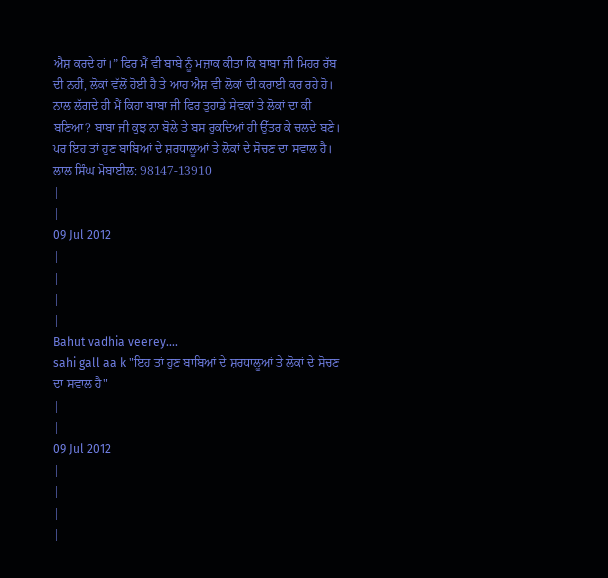ਐਸ਼ ਕਰਦੇ ਹਾਂ।” ਫਿਰ ਮੈਂ ਵੀ ਬਾਬੇ ਨੂੰ ਮਜ਼ਾਕ ਕੀਤਾ ਕਿ ਬਾਬਾ ਜੀ ਮਿਹਰ ਰੱਬ ਦੀ ਨਹੀਂ, ਲੋਕਾਂ ਵੱਲੋਂ ਹੋਈ ਹੈ ਤੇ ਆਹ ਐਸ਼ ਵੀ ਲੋਕਾਂ ਦੀ ਕਰਾਈ ਕਰ ਰਹੇ ਹੋ। ਨਾਲ ਲੱਗਦੇ ਹੀ ਮੈਂ ਕਿਹਾ ਬਾਬਾ ਜੀ ਫਿਰ ਤੁਹਾਡੇ ਸੇਵਕਾਂ ਤੇ ਲੋਕਾਂ ਦਾ ਕੀ ਬਣਿਆ? ਬਾਬਾ ਜੀ ਕੁਝ ਨਾ ਬੋਲੇ ਤੇ ਬਸ ਰੁਕਦਿਆਂ ਹੀ ਉੱਤਰ ਕੇ ਚਲਦੇ ਬਣੇ। ਪਰ ਇਹ ਤਾਂ ਹੁਣ ਬਾਬਿਆਂ ਦੇ ਸ਼ਰਧਾਲੂਆਂ ਤੇ ਲੋਕਾਂ ਦੇ ਸੋਚਣ ਦਾ ਸਵਾਲ ਹੈ।
ਲਾਲ ਸਿੰਘ ਮੋਬਾਈਲ: 98147-13910
|
|
09 Jul 2012
|
|
|
|
Bahut vadhia veerey....
sahi gall aa k "ਇਹ ਤਾਂ ਹੁਣ ਬਾਬਿਆਂ ਦੇ ਸ਼ਰਧਾਲੂਆਂ ਤੇ ਲੋਕਾਂ ਦੇ ਸੋਚਣ ਦਾ ਸਵਾਲ ਹੈ"
|
|
09 Jul 2012
|
|
|
|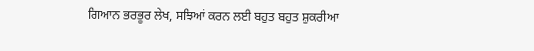ਗਿਆਨ ਭਰਭੂਰ ਲੇਖ, ਸਝਿਆਂ ਕਰਨ ਲਈ ਬਹੁਤ ਬਹੁਤ ਸ਼ੁਕਰੀਆ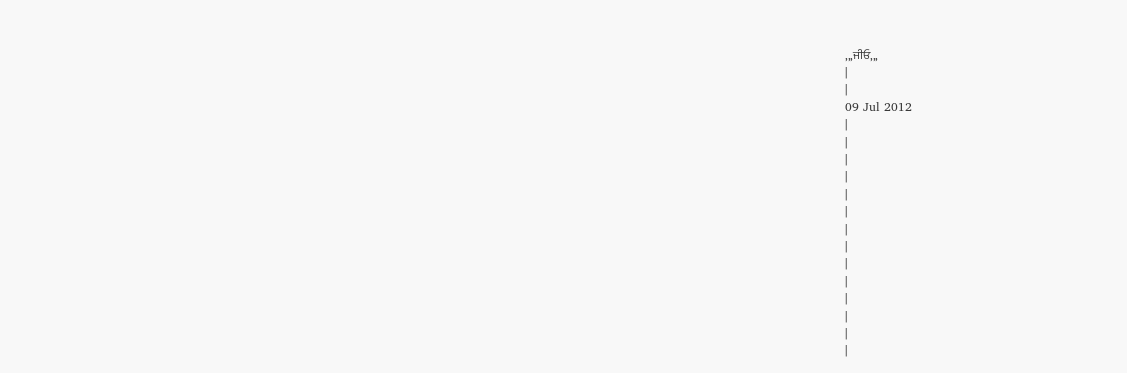,,,ਜੀਓ,,,
|
|
09 Jul 2012
|
|
|
|
|
|
|
|
|
|
|
|
|
|